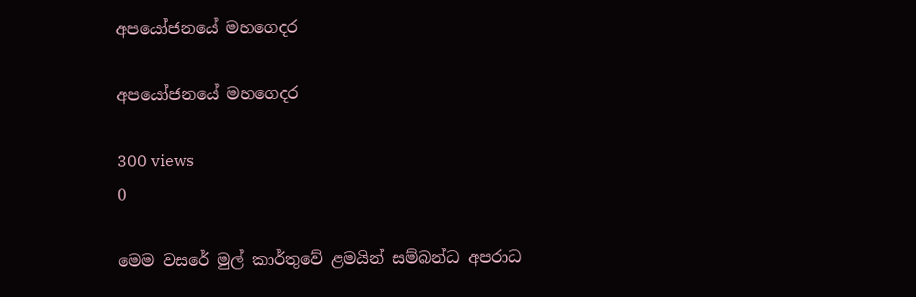අපයෝජනයේ මහගෙදර

අපයෝජනයේ මහගෙදර

300 views
0

මෙම වසරේ මුල් කාර්තුවේ ළමයින් සම්බන්ධ අපරාධ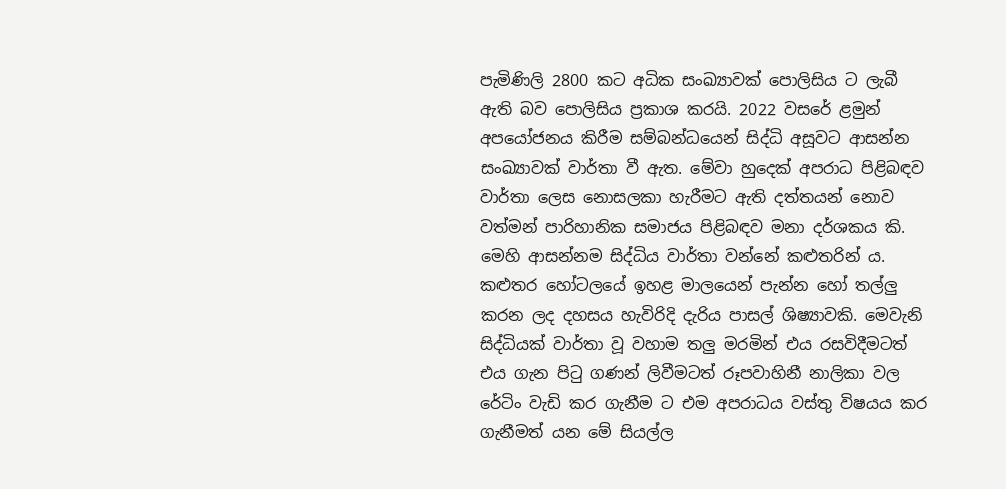පැමිණිලි 2800 කට අධික සංඛ්‍යාවක් පොලිසිය ට ලැබී ඇති බව පොලිසිය ප්‍රකාශ කරයි. 2022 වසරේ ළමුන් අපයෝජනය කිරීම සම්බන්ධයෙන් සිද්ධි අසූවට ආසන්න සංඛ්‍යාවක් වාර්තා වී ඇත. මේවා හුදෙක් අපරාධ පිළිබඳව වාර්තා ලෙස නොසලකා හැරීමට ඇති දත්තයන් නොව වත්මන් පාරිහානික සමාජය පිළිබඳව මනා දර්ශකය කි. මෙහි ආසන්නම සිද්ධිය වාර්තා වන්නේ කළුතරින් ය. කළුතර හෝටලයේ ඉහළ මාලයෙන් පැන්න හෝ තල්ලු කරන ලද දහසය හැවිරිදි දැරිය පාසල් ශිෂ්‍යාවකි. මෙවැනි සිද්ධියක් වාර්තා වූ වහාම තලු මරමින් එය රසවිදීමටත් එය ගැන පිටු ගණන් ලිවීමටත් රූපවාහිනී නාලිකා වල රේටිං වැඩි කර ගැනීම ට එම අපරාධය වස්තු විෂයය කර ගැනීමත් යන මේ සියල්ල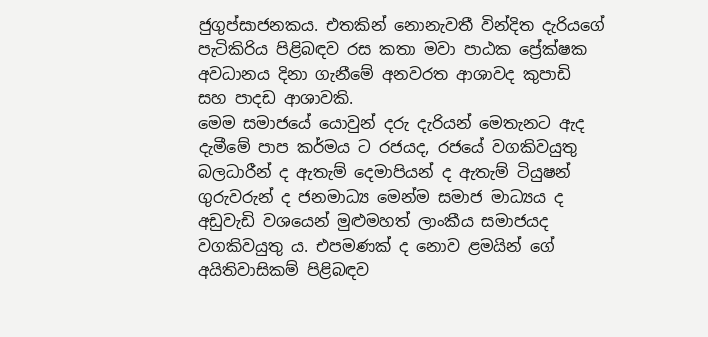ජුගුප්සාජනකය. එතකින් නොනැවතී වින්දිත දැරියගේ පැටිකිරිය පිළිබඳව රස කතා මවා පාඨක ප්‍රේක්ෂක අවධානය දිනා ගැනීමේ අනවරත ආශාවද කුපාඩි සහ පාදඩ ආශාවකි.
මෙම සමාජයේ යොවුන් දරු දැරියන් මෙතැනට ඇද දැමීමේ පාප කර්මය ට රජයද, රජයේ වගකිවයුතු බලධාරීන් ද ඇතැම් දෙමාපියන් ද ඇතැම් ටියුෂන් ගුරුවරුන් ද ජනමාධ්‍ය මෙන්ම සමාජ මාධ්‍යය ද අඩුවැඩි වශයෙන් මුළුමහත් ලාංකීය සමාජයද වගකිවයුතු ය. එපමණක් ද නොව ළමයින් ගේ අයිතිවාසිකම් පිළිබඳව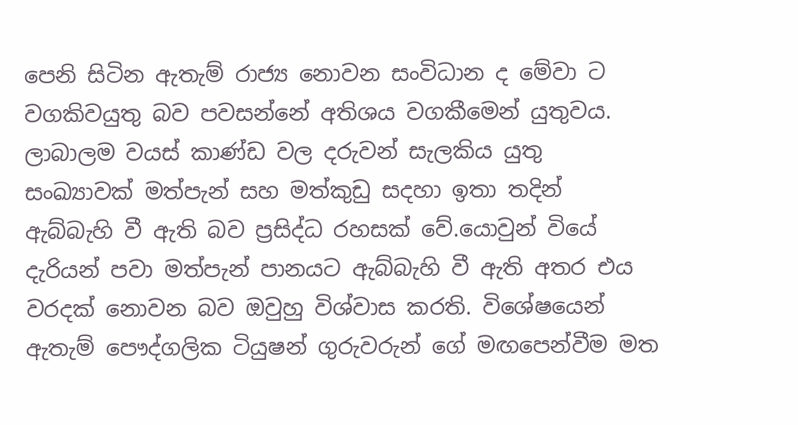පෙනි සිටින ඇතැම් රාජ්‍ය නොවන සංවිධාන ද මේවා ට වගකිවයුතු බව පවසන්නේ අතිශය වගකීමෙන් යුතුවය. ලාබාලම වයස් කාණ්ඩ වල දරුවන් සැලකිය යුතු සංඛ්‍යාවක් මත්පැන් සහ මත්කුඩු සදහා ඉතා තදින් ඇබ්බැහි වී ඇති බව ප්‍රසිද්ධ රහසක් වේ.යොවුන් වියේ දැරියන් පවා මත්පැන් පානයට ඇබ්බැහි වී ඇති අතර එය වරදක් නොවන බව ඔවුහු විශ්වාස කරති. විශේෂයෙන් ඇතැම් පෞද්ගලික ටියුෂන් ගුරුවරුන් ගේ මඟපෙන්වීම මත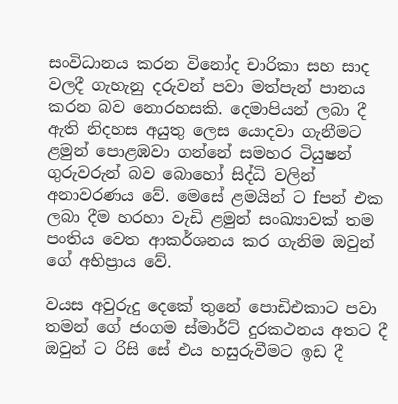සංවිධානය කරන විනෝද චාරිකා සහ සාද වලදී ගැහැනු දරුවන් පවා මත්පැන් පානය කරන බව නොරහසකි. දෙමාපියන් ලබා දී ඇති නිදහස අයුතු ලෙස යොදවා ගැනීමට ළමුන් පොළඹවා ගන්නේ සමහර ටියුෂන් ගුරුවරුන් බව බොහෝ සිද්ධි වලින් අනාවරණය වේ. මෙසේ ළමයින් ට fපන් එක ලබා දීම හරහා වැඩි ළමුන් සංඛ්‍යාවක් තම පංතිය වෙත ආකර්ශනය කර ගැනිම ඔවුන් ගේ අභිප්‍රාය වේ.

වයස අවුරුදු දෙකේ තුනේ පොඩිඑකාට පවා තමන් ගේ ජංගම ස්මාර්ට් දුරකථනය අතට දී ඔවුන් ට රිසි සේ එය හසුරුවීමට ඉඩ දී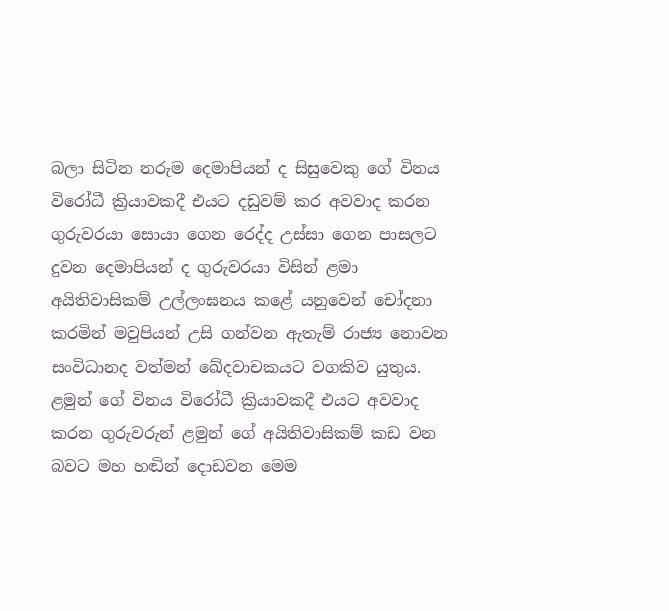බලා සිටින නරුම දෙමාපියන් ද සිසුවෙකු ගේ විනය විරෝධී ක්‍රියාවකදී එයට දඩුවම් කර අවවාද කරන ගුරුවරයා සොයා ගෙන රෙද්ද උස්සා ගෙන පාසලට දුවන දෙමාපියන් ද ගුරුවරයා විසින් ළමා අයිතිවාසිකම් උල්ලංඝනය කළේ යනුවෙන් චෝදනා කරමින් මවුපියන් උසි ගන්වන ඇතැම් රාජ්‍ය නොවන සංවිධානද වත්මන් ඛේදවාචකයට වගකිව යුතුය. ළමුන් ගේ විනය විරෝධී ක්‍රියාවකදී එයට අවවාද කරන ගුරුවරුන් ළමුන් ගේ අයිතිවාසිකම් කඩ වන බවට මහ හඬින් දොඩවන මෙම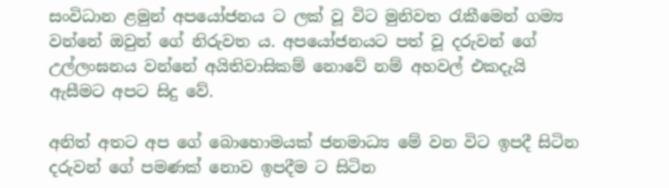සංවිධාන ළමුන් අපයෝජනය ට ලක් වූ විට මුනිවත රැකීමෙන් ගම්‍ය වන්නේ ඔවුන් ගේ නිරුවත ය. අපයෝජනයට පත් වූ දරුවන් ගේ උල්ලංඝනය වන්නේ අයිතිවාසිකම් නොවේ නම් අහවල් එකදැයි ඇසීමට අපට සිදු වේ.

අනිත් අතට අප ගේ බොහොමයක් ජනමාධ්‍ය මේ වන විට ඉපදී සිටින දරුවන් ගේ පමණක් නොව ඉපදීම ට සිටින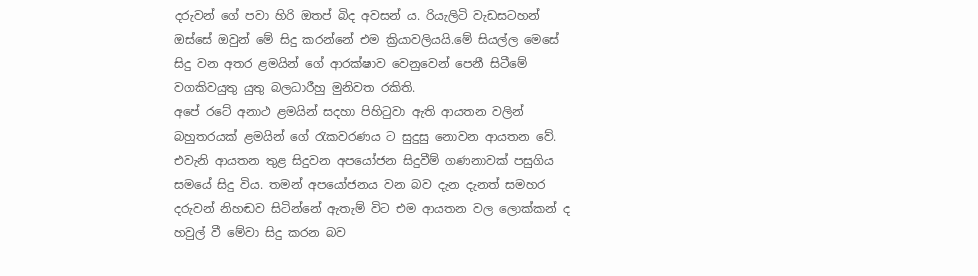දරුවන් ගේ පවා හිරි ඔතප් බිද අවසන් ය. රියැලිටි වැඩසටහන් ඔස්සේ ඔවුන් මේ සිදු කරන්නේ එම ක්‍රියාවලියයි.මේ සියල්ල මෙසේ සිදු වන අතර ළමයින් ගේ ආරක්ෂාව වෙනුවෙන් පෙනී සිටීමේ වගකිවයුතු යුතු බලධාරීහු මුනිවත රකිති.
අපේ රටේ අනාථ ළමයින් සදහා පිහිටුවා ඇති ආයතන වලින් බහුතරයක් ළමයින් ගේ රැකවරණය ට සුදුසු නොවන ආයතන වේ. එවැනි ආයතන තුළ සිදුවන අපයෝජන සිදුවීම් ගණනාවක් පසුගිය සමයේ සිදු විය. තමන් අපයෝජනය වන බව දැන දැනත් සමහර දරුවන් නිහඬව සිටින්නේ ඇතැම් විට එම ආයතන වල ලොක්කන් ද හවුල් වී මේවා සිදු කරන බව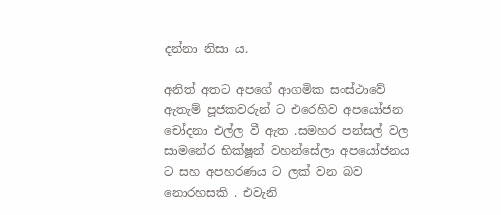දන්නා නිසා ය.

අනිත් අතට අපගේ ආගමික සංස්ථාවේ ඇතැම් පූජකවරුන් ට එරෙහිව අපයෝජන චෝදනා එල්ල වී ඇත .සමහර පන්සල් වල සාමනේර භික්ෂූන් වහන්සේලා අපයෝජනය ට සහ අපහරණය ට ලක් වන බව නොරහසකි . එවැනි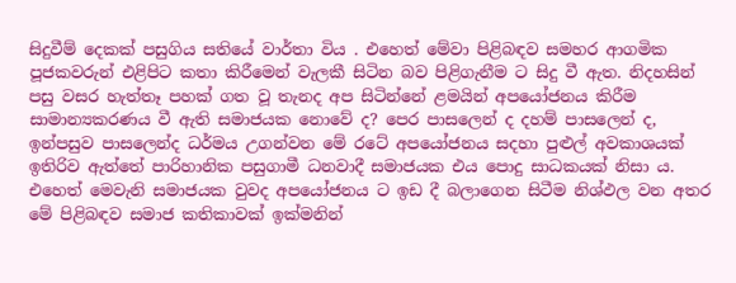සිදුවීම් දෙකක් පසුගිය සතියේ වාර්තා විය . එහෙත් මේවා පිළිබඳව සමහර ආගමික පූජකවරුන් එළිපිට කතා කිරීමෙන් වැලකී සිටින බව පිළිගැනීම ට සිදු වී ඇත. නිදහසින් පසු වසර හැත්තෑ පහක් ගත වූ තැනද අප සිටින්නේ ළමයින් අපයෝජනය කිරීම සාමාන්‍යකරණය වී ඇති සමාජයක නොවේ ද? පෙර පාසලෙන් ද දහම් පාසලෙන් ද, ඉන්පසුව පාසලෙන්ද ධර්මය උගන්වන මේ රටේ අපයෝජනය සදහා පුළුල් අවකාශයක් ඉතිරිව ඇත්තේ පාරිහානික පසුගාමී ධනවාදී සමාජයක එය පොදු සාධකයක් නිසා ය. එහෙත් මෙවැනි සමාජයක වුවද අපයෝජනය ට ඉඩ දී බලාගෙන සිටීම නිශ්ඵල වන අතර මේ පිළිබඳව සමාජ කතිකාවක් ඉක්මනින්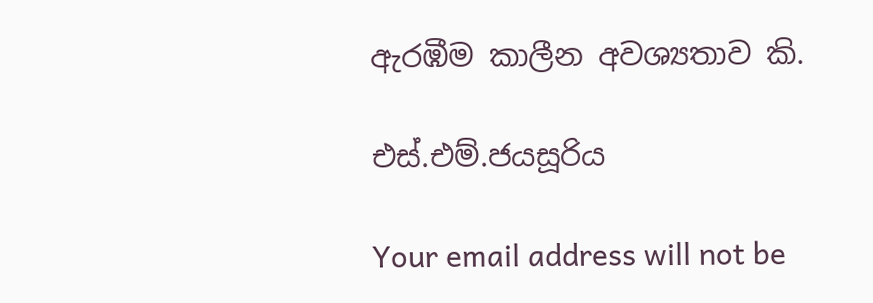ඇරඹීම කාලීන අවශ්‍යතාව කි.

එස්.එම්.ජයසූරිය

Your email address will not be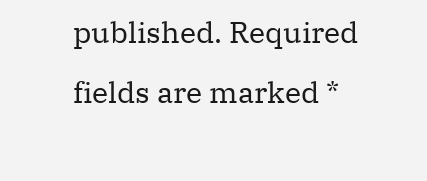published. Required fields are marked *